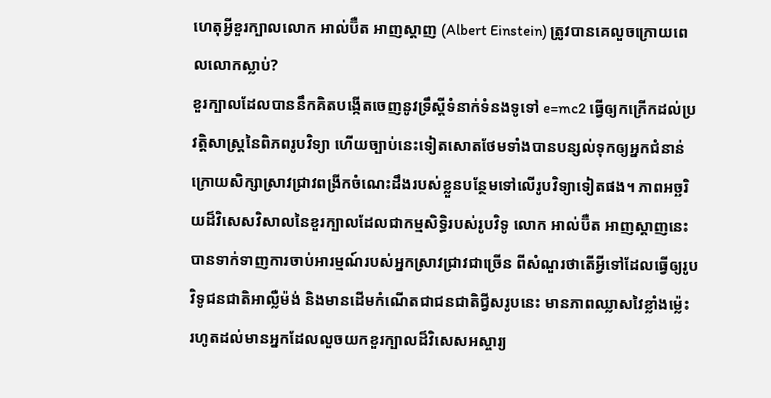ហេតុអ្វីខួរក្បាលលោក អាល់ប៊ឺត អាញស្តាញ (Albert Einstein) ត្រូវបានគេលួចក្រោយពេលលោកស្លាប់?
ខួរក្បាលដែលបាននឹកគិតបង្កើតចេញនូវទ្រឹស្ដីទំនាក់ទំនងទូទៅ e=mc2 ធ្វើឲ្យកក្រើកដល់ប្រវត្តិសាស្ត្រនៃពិភពរូបវិទ្យា ហើយច្បាប់នេះទៀតសោតថែមទាំងបានបន្សល់ទុកឲ្យអ្នកជំនាន់ក្រោយសិក្សាស្រាវជ្រាវពង្រីកចំណេះដឹងរបស់ខ្លួនបន្ថែមទៅលើរូបវិទ្យាទៀតផង។ ភាពអច្ឆរិយដ៏វិសេសវិសាលនៃខួរក្បាលដែលជាកម្មសិទ្ធិរបស់រូបវិទូ លោក អាល់ប៊ឺត អាញស្តាញនេះ បានទាក់ទាញការចាប់អារម្មណ៍របស់អ្នកស្រាវជ្រាវជាច្រើន ពីសំណួរថាតើអ្វីទៅដែលធ្វើឲ្យរូបវិទូជនជាតិអាល្លឺម៉ង់ និងមានដើមកំណើតជាជនជាតិជ្វីសរូបនេះ មានភាពឈ្លាសវៃខ្លាំងម្ល៉េះ រហូតដល់មានអ្នកដែលលួចយកខួរក្បាលដ៏វិសេសអស្ចារ្យ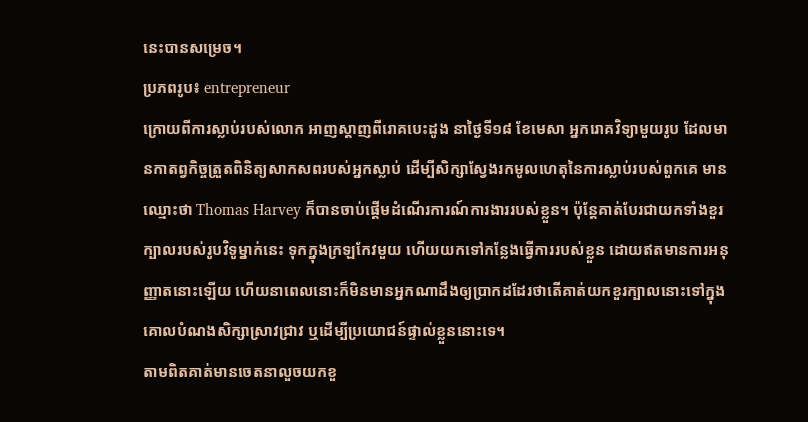នេះបានសម្រេច។
ប្រភពរូប៖ entrepreneur
ក្រោយពីការស្លាប់របស់លោក អាញស្តាញពីរោគបេះដូង នាថ្ងៃទី១៨ ខែមេសា អ្នករោគវិទ្យាមួយរូប ដែលមានកាតព្វកិច្ចត្រួតពិនិត្យសាកសពរបស់អ្នកស្លាប់ ដើម្បីសិក្សាស្វែងរកមូលហេតុនៃការស្លាប់របស់ពួកគេ មានឈ្មោះថា Thomas Harvey ក៏បានចាប់ផ្ដើមដំណើរការណ៍ការងាររបស់ខ្លួន។ ប៉ុន្តែគាត់បែរជាយកទាំងខួរក្បាលរបស់រូបវិទូម្នាក់នេះ ទុកក្នុងក្រឡកែវមួយ ហើយយកទៅកន្លែងធ្វើការរបស់ខ្លួន ដោយឥតមានការអនុញ្ញាតនោះឡើយ ហើយនាពេលនោះក៏មិនមានអ្នកណាដឹងឲ្យប្រាកដដែរថាតើគាត់យកខួរក្បាលនោះទៅក្នុងគោលបំណងសិក្សាស្រាវជ្រាវ ឬដើម្បីប្រយោជន៍ផ្ទាល់ខ្លួននោះទេ។
តាមពិតគាត់មានចេតនាលួចយកខួ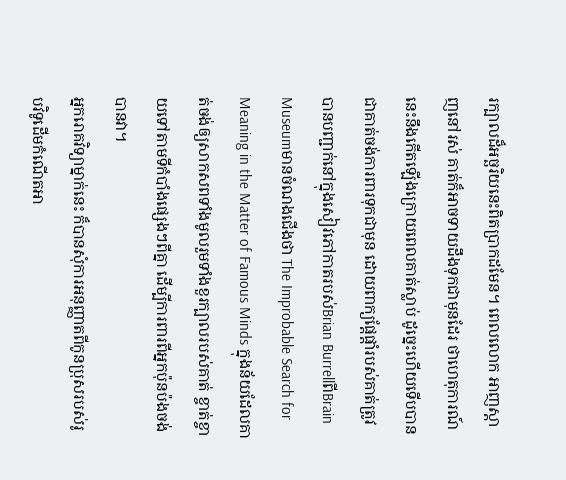រក្បាលដ៏អច្ឆរិយនេះពិតប្រាកដមែន។ ពេលលោក អាញស្តាញនៅរស់ គាត់ក៏អាចទាយដឹងទុកជាមុនដែរ ថាហេតុការណ៍នេះនឹងកើតឡើងក្រោយពេលគាត់ស្លាប់ ដូច្នេះហើយទើបបានជាគាត់ចង់ការពារទុកជាមុន ដោយពាក្យផ្ដែផ្ដាំរបស់គាត់ត្រូវបានបញ្ជាក់នៅក្នុងសៀវភៅកាតរបស់Brian BurrellពីBrain Museumមានចំណងជើងថា The Improbable Search for Meaning in the Matter of Famous Minds ក្នុងន័យដែលគាត់ចង់ឲ្យសាកសពទាំងមូលរួមទាំងខួរក្បាលរបស់គាត់ ខ្ចាត់ខ្ចាយទៅតាមទីកំបាំងផ្សេងៗពីគ្នា ដើម្បីការពារពីអ្នកប៉ុនប៉ងចង់បានវា។
អ្នករោគវិទ្យាម្នាក់នេះ ក៏បានសុំការអនុញ្ញាតពីកូនប្រុសរបស់រូបវិទូដើមកំណើតអា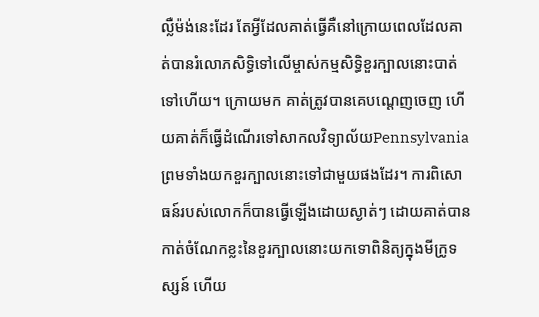ល្លឺម៉ង់នេះដែរ តែអ្វីដែលគាត់ធ្វើគឺនៅក្រោយពេលដែលគាត់បានរំលោភសិទ្ធិទៅលើម្ចាស់កម្មសិទ្ធិខួរក្បាលនោះបាត់ទៅហើយ។ ក្រោយមក គាត់ត្រូវបានគេបណ្ដេញចេញ ហើយគាត់ក៏ធ្វើដំណើរទៅសាកលវិទ្យាល័យPennsylvaniaព្រមទាំងយកខួរក្បាលនោះទៅជាមួយផងដែរ។ ការពិសោធន៍របស់លោកក៏បានធ្វើឡើងដោយស្ងាត់ៗ ដោយគាត់បានកាត់ចំណែកខ្លះនៃខួរក្បាលនោះយកទោពិនិត្យក្នុងមីក្រូទស្សន៍ ហើយ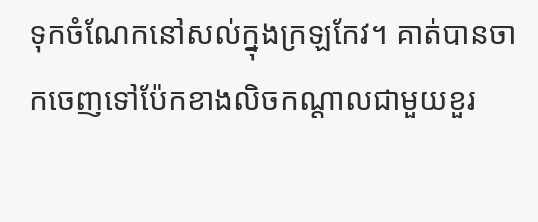ទុកចំណែកនៅសល់ក្នុងក្រឡកែវ។ គាត់បានចាកចេញទៅប៉ែកខាងលិចកណ្ដាលជាមួយខួរ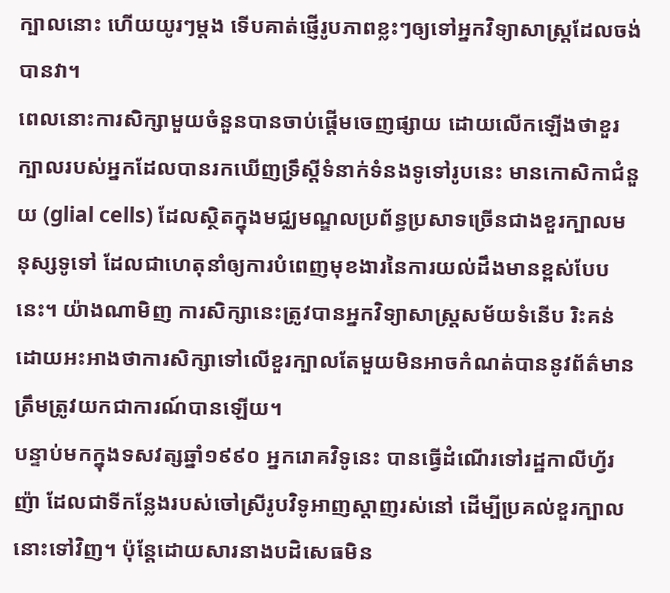ក្បាលនោះ ហើយយូរៗម្ដង ទើបគាត់ផ្ញើរូបភាពខ្លះៗឲ្យទៅអ្នកវិទ្យាសាស្ត្រដែលចង់បានវា។
ពេលនោះការសិក្សាមួយចំនួនបានចាប់ផ្ដើមចេញផ្សាយ ដោយលើកឡើងថាខួរក្បាលរបស់អ្នកដែលបានរកឃើញទ្រឹស្ដីទំនាក់ទំនងទូទៅរូបនេះ មានកោសិកាជំនួយ (glial cells) ដែលស្ថិតក្នុងមជ្ឈមណ្ឌលប្រព័ន្ធប្រសាទច្រើនជាងខួរក្បាលមនុស្សទូទៅ ដែលជាហេតុនាំឲ្យការបំពេញមុខងារនៃការយល់ដឹងមានខ្ពស់បែបនេះ។ យ៉ាងណាមិញ ការសិក្សានេះត្រូវបានអ្នកវិទ្យាសាស្ត្រសម័យទំនើប រិះគន់ដោយអះអាងថាការសិក្សាទៅលើខួរក្បាលតែមួយមិនអាចកំណត់បាននូវព័ត៌មានត្រឹមត្រូវយកជាការណ៍បានឡើយ។
បន្ទាប់មកក្នុងទសវត្សឆ្នាំ១៩៩០ អ្នករោគវិទូនេះ បានធ្វើដំណើរទៅរដ្ឋកាលីហ្វ័រញ៉ា ដែលជាទីកន្លែងរបស់ចៅស្រីរូបវិទូអាញស្តាញរស់នៅ ដើម្បីប្រគល់ខួរក្បាលនោះទៅវិញ។ ប៉ុន្តែដោយសារនាងបដិសេធមិន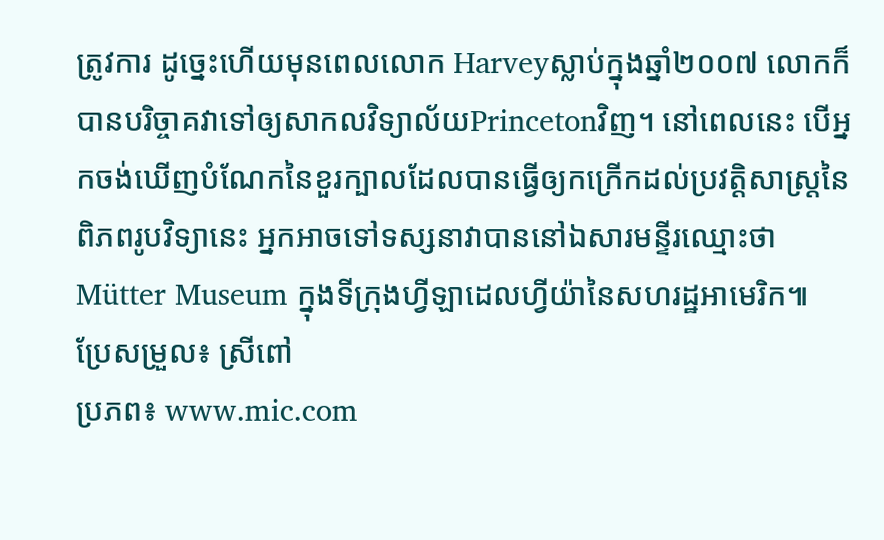ត្រូវការ ដូច្នេះហើយមុនពេលលោក Harveyស្លាប់ក្នុងឆ្នាំ២០០៧ លោកក៏បានបរិច្ចាគវាទៅឲ្យសាកលវិទ្យាល័យPrincetonវិញ។ នៅពេលនេះ បើអ្នកចង់ឃើញបំណែកនៃខួរក្បាលដែលបានធ្វើឲ្យកក្រើកដល់ប្រវត្តិសាស្ត្រនៃពិភពរូបវិទ្យានេះ អ្នកអាចទៅទស្សនាវាបាននៅឯសារមន្ទីរឈ្មោះថា Mütter Museum ក្នុងទីក្រុងហ្វីឡាដេលហ្វីយ៉ានៃសហរដ្ឋអាមេរិក៕
ប្រែសម្រួល៖ ស្រីពៅ
ប្រភព៖ www.mic.com